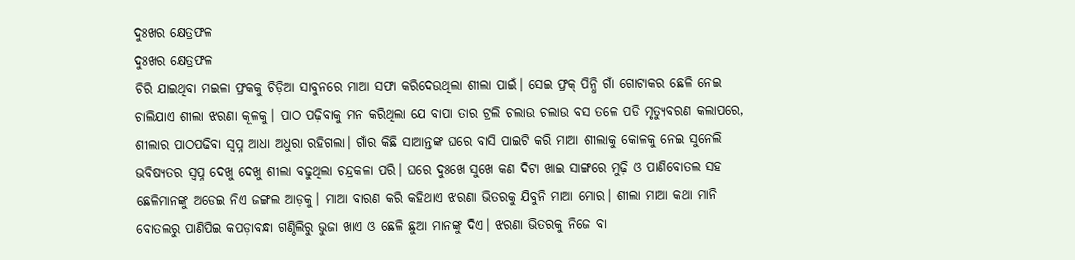ଦୁଃଖର କ୍ଷେତ୍ରଫଳ
ଦୁଃଖର କ୍ଷେତ୍ରଫଳ
ଚିରି ଯାଇଥିବା ମଇଳା ଫ୍ରକକୁ ଚିଡ଼ିଆ ସାବୁନରେ ମାଆ ସଫା କରିଦେଉଥିଲା ଶୀଲା ପାଇଁ। ସେଇ ଫ୍ରକ୍ ପିନ୍ଧି ଗାଁ ଗୋଟାକର ଛେଳି ନେଇ ଚାଲିଯାଏ ଶୀଲା ଝରଣା କୂଳକୁ। ପାଠ ପଢ଼ିବାକୁ ମନ କରିଥିଲା ଯେ ବାପା ତାର ଟ୍ରଲି ଚଲାଉ ଚଲାଉ ବସ ତଳେ ପଡି ମୃତ୍ୟୁବରଣ କଲାପରେ, ଶୀଲାର ପାଠପଢିବା ସ୍ଵପ୍ନ ଆଧା ଅଧୁରା ରହିଗଲା। ଗାଁର କିଛି ସାଆନ୍ତଙ୍କ ଘରେ ବାସି ପାଇଟି କରି ମାଆ ଶୀଲାକୁ କୋଳକୁ ନେଇ ସୁନେଲି ଭବିଷ୍ୟତର ସ୍ବପ୍ନ ଦେଖୁ ଦେଖୁ ଶୀଲା ବଢୁଥିଲା ଚନ୍ଦ୍ରକଳା ପରି। ଘରେ ଦୁଃଖେ ସୁଖେ କଣ ଦିଟା ଖାଇ ସାଙ୍ଗରେ ମୁଢ଼ି ଓ ପାଣିବୋତଲ ସହ ଛେଳିମାନଙ୍କୁ ଅଡେଇ ନିଏ ଜଙ୍ଗଲ ଆଡ଼କୁ। ମାଆ ବାରଣ କରି କହିଥାଏ ଝରଣା ଭିତରକୁ ଯିବୁନି ମାଆ ମୋର। ଶୀଲା ମାଆ କଥା ମାନି ବୋତଲରୁ ପାଣିପିଇ କପଡ଼ାବନ୍ଧା ଗଣ୍ଠିଲିରୁ ଭୁଜା ଖାଏ ଓ ଛେଳି ଛୁଆ ମାନଙ୍କୁ ଦିଏ। ଝରଣା ଭିତରକୁ ନିଜେ ବା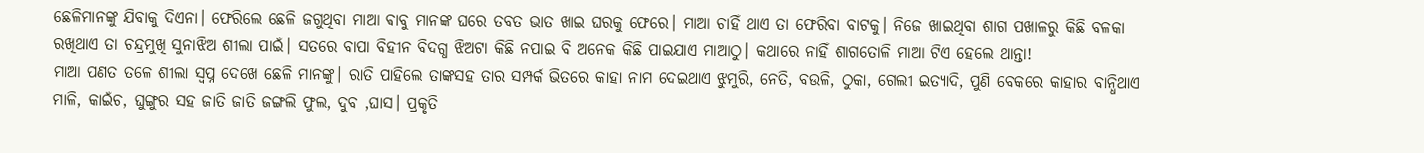ଛେଳିମାନଙ୍କୁ ଯିବାକୁ ଦିଏନା। ଫେରିଲେ ଛେଳି ଜଗୁଥିବା ମାଆ ଵାବୁ ମାନଙ୍କ ଘରେ ତବତ ଭାତ ଖାଇ ଘରକୁ ଫେରେ। ମାଆ ଚାହିଁ ଥାଏ ତା ଫେରିବା ବାଟକୁ। ନିଜେ ଖାଇଥିବା ଶାଗ ପଖାଳରୁ କିଛି ବଳକା ରଖିଥାଏ ତା ଚନ୍ଦ୍ରମୁଖି ସୁନାଝିଅ ଶୀଲା ପାଇଁ। ସତରେ ବାପା ବିହୀନ ବିଦଗ୍ଧ ଝିଅଟା କିଛି ନପାଇ ବି ଅନେକ କିଛି ପାଇଯାଏ ମାଆଠୁ। କଥାରେ ନାହିଁ ଶାଗତୋଳି ମାଆ ଟିଏ ହେଲେ ଥାନ୍ତା!
ମାଆ ପଣତ ତଳେ ଶୀଲା ସ୍ଵପ୍ନ ଦେଖେ ଛେଳି ମାନଙ୍କୁ। ରାତି ପାହିଲେ ତାଙ୍କସହ ତାର ସମ୍ପର୍କ ଭିତରେ କାହା ନାମ ଦେଇଥାଏ ଝୁମୁରି, ନେତି, ବଉଳି, ଠୁକା, ଗେଲୀ ଇତ୍ୟାଦି, ପୁଣି ବେକରେ କାହାର ବାନ୍ଧିଥାଏ ମାଳି, କାଇଁଚ, ଘୁଙ୍ଗୁର ସହ ଜାତି ଜାତି ଜଙ୍ଗଲି ଫୁଲ, ଦୁବ ,ଘାସ। ପ୍ରକୃତି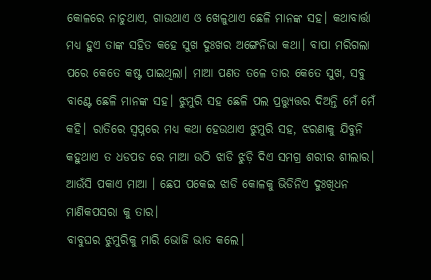କୋଳରେ ନାଚୁଥାଏ, ଗାଉଥାଏ ଓ ଖେଳୁଥାଏ ଛେଳି ମାନଙ୍କ ସହ। କଥାବାର୍ତ୍ତା ମଧ୍ଯ ହୁଏ ତାଙ୍କ ସହିତ କହେ ସୁଖ ଦୁଃଖର ଅଙ୍ଗେନିଭା କଥା। ବାପା ମରିଗଲା ପରେ କେତେ କଷ୍ଟ ପାଇଥିଲା। ମାଆ ପଣତ ତଳେ ତାର କେତେ ସୁଖ, ସବୁ ବାଣ୍ଟେ ଛେଳି ମାନଙ୍କ ସହ। ଝୁମୁରି ସହ ଛେଳି ପଲ ପ୍ରତ୍ତ୍ୟୁତ୍ତର ଦିଅନ୍ତି ମେଁ ମେଁ କହି। ରାତିରେ ସ୍ବପ୍ନରେ ମଧ୍ଯ କଥା ହେଉଥାଏ ଝୁମୁରି ସହ, ଝରଣାକୁ ଯିବୁନି କହୁଥାଏ ତ ଧଡପଡ ରେ ମାଆ ଉଠି ଝାଡି ଝୁଡ଼ି ଦିଏ ସମଗ୍ର ଶରୀର ଶୀଲାର। ଆଉଁସି ପକାଏ ମାଆ । ଛେପ ପକେଇ ଝାଡି କୋଳକୁ ଭିଡିନିଏ ଦୁଃଖିଧନ ମାଣିକପସରା କୁ ତାର।
ବାବୁଘର ଝୁମୁରିକୁ ମାରି ଭୋଜି ଭାତ କଲେ।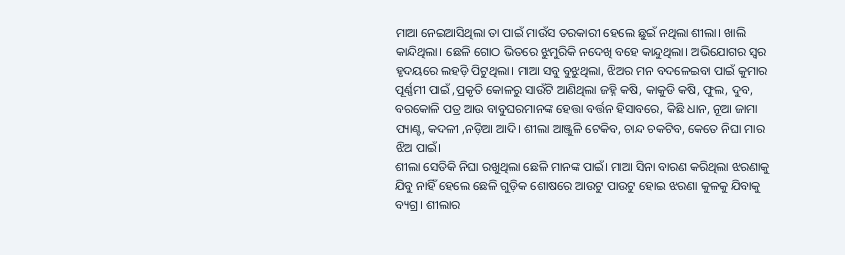ମାଆ ନେଇଆସିଥିଲା ତା ପାଇଁ ମାଉଁସ ତରକାରୀ ହେଲେ ଛୁଇଁ ନଥିଲା ଶୀଲା। ଖାଲି କାନ୍ଦିଥିଲା। ଛେଳି ଗୋଠ ଭିତରେ ଝୁମୁରିକି ନଦେଖି ବହେ କାନ୍ଦୁଥିଲା। ଅଭିଯୋଗର ସ୍ୱର ହୃଦୟରେ ଲହଡ଼ି ପିଟୁଥିଲା। ମାଆ ସବୁ ବୁଝୁଥିଲା, ଝିଅର ମନ ବଦଳେଇବା ପାଇଁ କୁମାର ପୂର୍ଣ୍ଣମୀ ପାଇଁ ,ପ୍ରକୃତି କୋଳରୁ ସାଉଁଟି ଆଣିଥିଲା ଜହ୍ନି କଷି, କାକୁଡି କଷି, ଫୁଲ, ଦୁବ, ବରକୋଳି ପତ୍ର ଆଉ ବାବୁଘରମାନଙ୍କ ହେତ୍ତା ବର୍ତ୍ତନ ହିସାବରେ, କିଛି ଧାନ, ନୂଆ ଜାମା ପ୍ୟାଣ୍ଟ, କଦଳୀ ,ନଡ଼ିଆ ଆଦି। ଶୀଲା ଆଞ୍ଜୁଳି ଟେକିବ, ଚାନ୍ଦ ଚକଟିବ, କେତେ ନିଘା ମାର ଝିଅ ପାଇଁ।
ଶୀଲା ସେତିକି ନିଘା ରଖୁଥିଲା ଛେଳି ମାନଙ୍କ ପାଇଁ। ମାଆ ସିନା ବାରଣ କରିଥିଲା ଝରଣାକୁ ଯିବୁ ନାହିଁ ହେଲେ ଛେଳି ଗୁଡ଼ିକ ଶୋଷରେ ଆଉଟୁ ପାଉଟୁ ହୋଇ ଝରଣା କୁଳକୁ ଯିବାକୁ ବ୍ୟଗ୍ର। ଶୀଲାର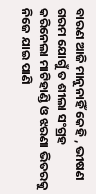ବାରଣ ଆଜି ମାନୁନାହିଁ କେହି , ଭୀଷଣ ଗରମ ଯୋଗୁଁ ତ ଶୀଲା ସଂଗ୍ରହ କରିନେଲା ମାଟିହାଣ୍ଡି ଓ ଝରଣା ଭିତରକୁ ନିଜେ ଯାଇ ପାଣି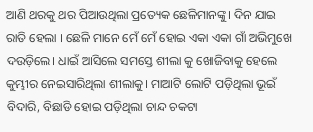ଆଣି ଥରକୁ ଥର ପିଆଉଥିଲା ପ୍ରତ୍ୟେକ ଛେଳିମାନଙ୍କୁ। ଦିନ ଯାଇ ରାତି ହେଲା । ଛେଳି ମାନେ ମେଁ ମେଁ ହୋଇ ଏକା ଏକା ଗାଁ ଅଭିମୁଖେ ଦଉଡ଼ିଲେ। ଧାଇଁ ଆସିଲେ ସମସ୍ତେ ଶୀଲା କୁ ଖୋଜିବାକୁ ହେଲେ କୁମ୍ଭୀର ନେଇସାରିଥିଲା ଶୀଲାକୁ। ମାଆଟି ଲୋଟି ପଡ଼ିଥିଲା ଭୂଇଁ ବିଦାରି, ବିଛାଡି ହୋଇ ପଡ଼ିଥିଲା ଚାନ୍ଦ ଚକଟା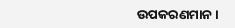ଉପକରଣମାନ ।